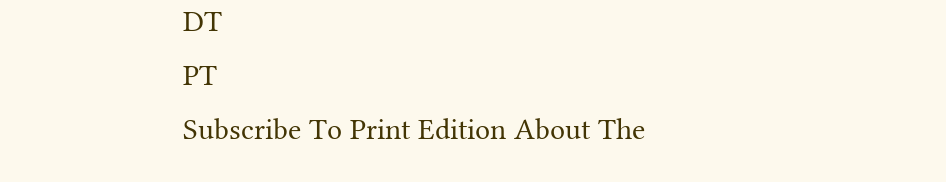DT
PT
Subscribe To Print Edition About The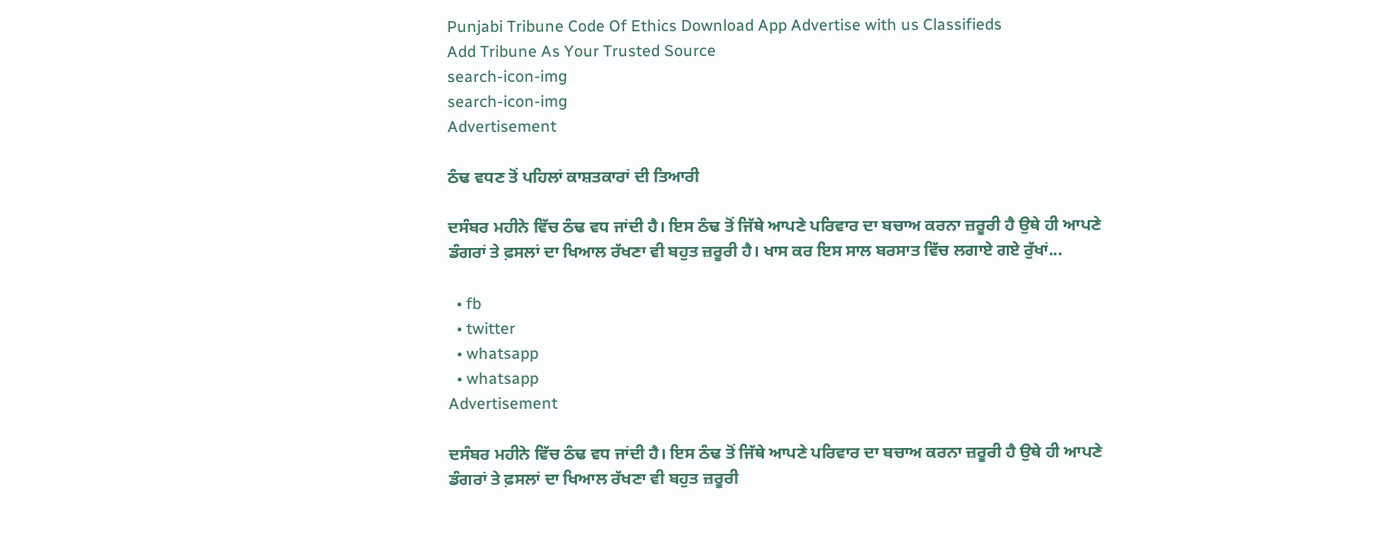Punjabi Tribune Code Of Ethics Download App Advertise with us Classifieds
Add Tribune As Your Trusted Source
search-icon-img
search-icon-img
Advertisement

ਠੰਢ ਵਧਣ ਤੋਂ ਪਹਿਲਾਂ ਕਾਸ਼ਤਕਾਰਾਂ ਦੀ ਤਿਆਰੀ

ਦਸੰਬਰ ਮਹੀਨੇ ਵਿੱਚ ਠੰਢ ਵਧ ਜਾਂਦੀ ਹੈ। ਇਸ ਠੰਢ ਤੋਂ ਜਿੱਥੇ ਆਪਣੇ ਪਰਿਵਾਰ ਦਾ ਬਚਾਅ ਕਰਨਾ ਜ਼ਰੂਰੀ ਹੈ ਉਥੇ ਹੀ ਆਪਣੇ ਡੰਗਰਾਂ ਤੇ ਫ਼ਸਲਾਂ ਦਾ ਖਿਆਲ ਰੱਖਣਾ ਵੀ ਬਹੁਤ ਜ਼ਰੂਰੀ ਹੈ। ਖਾਸ ਕਰ ਇਸ ਸਾਲ ਬਰਸਾਤ ਵਿੱਚ ਲਗਾਏ ਗਏ ਰੁੱਖਾਂ...

  • fb
  • twitter
  • whatsapp
  • whatsapp
Advertisement

ਦਸੰਬਰ ਮਹੀਨੇ ਵਿੱਚ ਠੰਢ ਵਧ ਜਾਂਦੀ ਹੈ। ਇਸ ਠੰਢ ਤੋਂ ਜਿੱਥੇ ਆਪਣੇ ਪਰਿਵਾਰ ਦਾ ਬਚਾਅ ਕਰਨਾ ਜ਼ਰੂਰੀ ਹੈ ਉਥੇ ਹੀ ਆਪਣੇ ਡੰਗਰਾਂ ਤੇ ਫ਼ਸਲਾਂ ਦਾ ਖਿਆਲ ਰੱਖਣਾ ਵੀ ਬਹੁਤ ਜ਼ਰੂਰੀ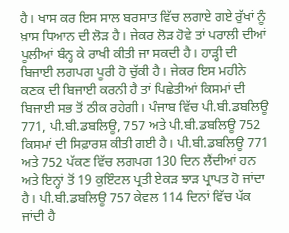ਹੈ। ਖਾਸ ਕਰ ਇਸ ਸਾਲ ਬਰਸਾਤ ਵਿੱਚ ਲਗਾਏ ਗਏ ਰੁੱਖਾਂ ਨੂੰ ਖ਼ਾਸ ਧਿਆਨ ਦੀ ਲੋੜ ਹੈ। ਜੇਕਰ ਲੋੜ ਹੋਵੇ ਤਾਂ ਪਰਾਲੀ ਦੀਆਂ ਪੂਲੀਆਂ ਬੰਨ੍ਹ ਕੇ ਰਾਖੀ ਕੀਤੀ ਜਾ ਸਕਦੀ ਹੈ। ਹਾੜ੍ਹੀ ਦੀ ਬਿਜਾਈ ਲਗਪਗ ਪੂਰੀ ਹੋ ਚੁੱਕੀ ਹੈ। ਜੇਕਰ ਇਸ ਮਹੀਨੇ ਕਣਕ ਦੀ ਬਿਜਾਈ ਕਰਨੀ ਹੈ ਤਾਂ ਪਿਛੇਤੀਆਂ ਕਿਸਮਾਂ ਦੀ ਬਿਜਾਈ ਸਭ ਤੋਂ ਠੀਕ ਰਹੇਗੀ। ਪੰਜਾਬ ਵਿੱਚ ਪੀ.ਬੀ.ਡਬਲਿਊ 771, ਪੀ.ਬੀ.ਡਬਲਿਊ, 757 ਅਤੇ ਪੀ.ਬੀ.ਡਬਲਿਊ 752 ਕਿਸਮਾਂ ਦੀ ਸਿਫ਼ਾਰਸ਼ ਕੀਤੀ ਗਈ ਹੈ। ਪੀ.ਬੀ.ਡਬਲਿਊ 771 ਅਤੇ 752 ਪੱਕਣ ਵਿੱਚ ਲਗਪਗ 130 ਦਿਨ ਲੈਂਦੀਆਂ ਹਨ ਅਤੇ ਇਨ੍ਹਾਂ ਤੋਂ 19 ਕੁਇੰਟਲ ਪ੍ਰਤੀ ਏਕੜ ਝਾੜ ਪ੍ਰਾਪਤ ਹੋ ਜਾਂਦਾ ਹੈ। ਪੀ.ਬੀ.ਡਬਲਿਊ 757 ਕੇਵਲ 114 ਦਿਨਾਂ ਵਿੱਚ ਪੱਕ ਜਾਂਦੀ ਹੈ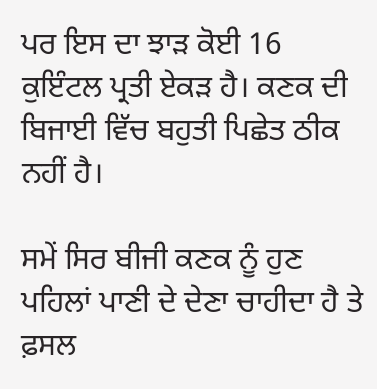ਪਰ ਇਸ ਦਾ ਝਾੜ ਕੋਈ 16 ਕੁਇੰਟਲ ਪ੍ਰਤੀ ਏਕੜ ਹੈ। ਕਣਕ ਦੀ ਬਿਜਾਈ ਵਿੱਚ ਬਹੁਤੀ ਪਿਛੇਤ ਠੀਕ ਨਹੀਂ ਹੈ।

ਸਮੇਂ ਸਿਰ ਬੀਜੀ ਕਣਕ ਨੂੰ ਹੁਣ ਪਹਿਲਾਂ ਪਾਣੀ ਦੇ ਦੇਣਾ ਚਾਹੀਦਾ ਹੈ ਤੇ ਫ਼ਸਲ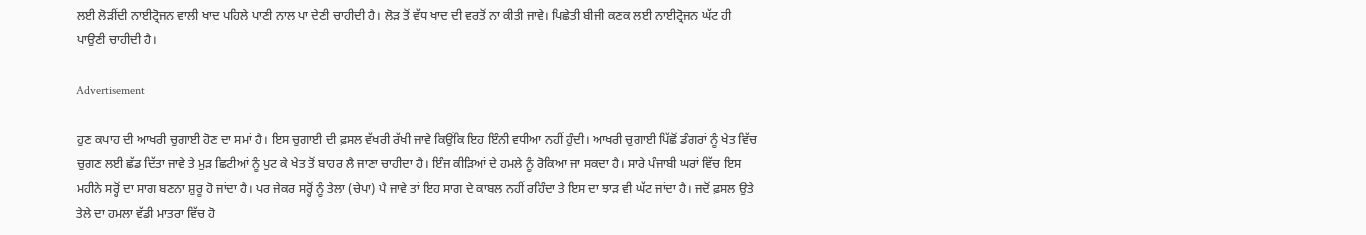ਲਈ ਲੋੜੀਂਦੀ ਨਾਈਟ੍ਰੋਜਨ ਵਾਲੀ ਖਾਦ ਪਹਿਲੇ ਪਾਣੀ ਨਾਲ ਪਾ ਦੇਣੀ ਚਾਹੀਦੀ ਹੈ। ਲੋੜ ਤੋਂ ਵੱਧ ਖਾਦ ਦੀ ਵਰਤੋਂ ਨਾ ਕੀਤੀ ਜਾਵੇ। ਪਿਛੇਤੀ ਬੀਜੀ ਕਣਕ ਲਈ ਨਾਈਟ੍ਰੋਜਨ ਘੱਟ ਹੀ ਪਾਉਣੀ ਚਾਹੀਦੀ ਹੈ।

Advertisement

ਹੁਣ ਕਪਾਹ ਦੀ ਆਖਰੀ ਚੁਗਾਈ ਹੋਣ ਦਾ ਸਮਾਂ ਹੈ। ਇਸ ਚੁਗਾਈ ਦੀ ਫ਼ਸਲ ਵੱਖਰੀ ਰੱਖੀ ਜਾਵੇ ਕਿਉਂਕਿ ਇਹ ਇੰਨੀ ਵਧੀਆ ਨਹੀਂ ਹੁੰਦੀ। ਆਖਰੀ ਚੁਗਾਈ ਪਿੱਛੋਂ ਡੰਗਰਾਂ ਨੂੰ ਖੇਤ ਵਿੱਚ ਚੁਗਣ ਲਈ ਛੱਡ ਦਿੱਤਾ ਜਾਵੇ ਤੇ ਮੁੜ ਛਿਟੀਆਂ ਨੂੰ ਪੁਟ ਕੇ ਖੇਤ ਤੋਂ ਬਾਹਰ ਲੈ ਜਾਣਾ ਚਾਹੀਦਾ ਹੈ। ਇੰਜ ਕੀੜਿਆਂ ਦੇ ਹਮਲੇ ਨੂੰ ਰੋਕਿਆ ਜਾ ਸਕਦਾ ਹੈ। ਸਾਰੇ ਪੰਜਾਬੀ ਘਰਾਂ ਵਿੱਚ ਇਸ ਮਹੀਨੇ ਸਰ੍ਹੋਂ ਦਾ ਸਾਗ ਬਣਨਾ ਸ਼ੁਰੂ ਹੋ ਜਾਂਦਾ ਹੈ। ਪਰ ਜੇਕਰ ਸਰ੍ਹੋਂ ਨੂੰ ਤੇਲਾ (ਚੇਪਾ) ਪੈ ਜਾਵੇ ਤਾਂ ਇਹ ਸਾਗ ਦੇ ਕਾਬਲ ਨਹੀਂ ਰਹਿੰਦਾ ਤੇ ਇਸ ਦਾ ਝਾੜ ਵੀ ਘੱਟ ਜਾਂਦਾ ਹੈ। ਜਦੋਂ ਫ਼ਸਲ ਉਤੇ ਤੇਲੇ ਦਾ ਹਮਲਾ ਵੱਡੀ ਮਾਤਰਾ ਵਿੱਚ ਹੋ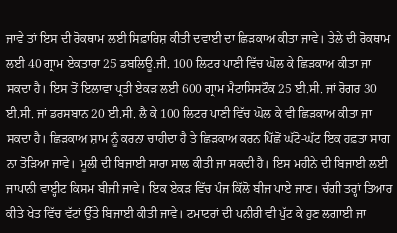ਜਾਵੇ ਤਾਂ ਇਸ ਦੀ ਰੋਕਥਾਮ ਲਈ ਸਿਫ਼ਾਰਿਸ਼ ਕੀਤੀ ਦਵਾਈ ਦਾ ਛਿੜਕਾਅ ਕੀਤਾ ਜਾਵੇ। ਤੇਲੇ ਦੀ ਰੋਕਥਾਮ ਲਈ 40 ਗ੍ਰਾਮ ਏਕਤਾਰਾ 25 ਡਬਲਿਊ.ਜੀ. 100 ਲਿਟਰ ਪਾਣੀ ਵਿੱਚ ਘੋਲ ਕੇ ਛਿੜਕਾਅ ਕੀਤਾ ਜਾ ਸਕਦਾ ਹੈ। ਇਸ ਤੋਂ ਇਲਾਵਾ ਪ੍ਰਤੀ ਏਕੜ ਲਈ 600 ਗ੍ਰਾਮ ਮੈਟਾਸਿਸਟੌਕ 25 ਈ.ਸੀ. ਜਾਂ ਰੋਗਰ 30 ਈ.ਸੀ. ਜਾਂ ਡਰਸਬਾਨ 20 ਈ.ਸੀ. ਲੈ ਕੇ 100 ਲਿਟਰ ਪਾਣੀ ਵਿੱਚ ਘੋਲ ਕੇ ਵੀ ਛਿੜਕਾਅ ਕੀਤਾ ਜਾ ਸਕਦਾ ਹੈ। ਛਿੜਕਾਅ ਸ਼ਾਮ ਨੂੰ ਕਰਨਾ ਚਾਹੀਦਾ ਹੈ ਤੇ ਛਿੜਕਾਅ ਕਰਨ ਪਿੱਛੋਂ ਘੱਟੋ-ਘੱਟ ਇਕ ਹਫ਼ਤਾ ਸਾਗ ਨਾ ਤੋੜਿਆ ਜਾਵੇ। ਮੂਲੀ ਦੀ ਬਿਜਾਈ ਸਾਰਾ ਸਾਲ ਕੀਤੀ ਜਾ ਸਕਦੀ ਹੈ। ਇਸ ਮਹੀਨੇ ਦੀ ਬਿਜਾਈ ਲਈ ਜਾਪਾਨੀ ਵਾੲ੍ਹੀਟ ਕਿਸਮ ਬੀਜੀ ਜਾਵੇ। ਇਕ ਏਕੜ ਵਿੱਚ ਪੰਜ ਕਿੱਲੋ ਬੀਜ ਪਾਏ ਜਾਣ। ਚੰਗੀ ਤਰ੍ਹਾਂ ਤਿਆਰ ਕੀਤੇ ਖੇਤ ਵਿੱਚ ਵੱਟਾਂ ਉੱਤੇ ਬਿਜਾਈ ਕੀਤੀ ਜਾਵੇ। ਟਮਾਟਰਾਂ ਦੀ ਪਨੀਰੀ ਵੀ ਪੁੱਟ ਕੇ ਹੁਣ ਲਗਾਈ ਜਾ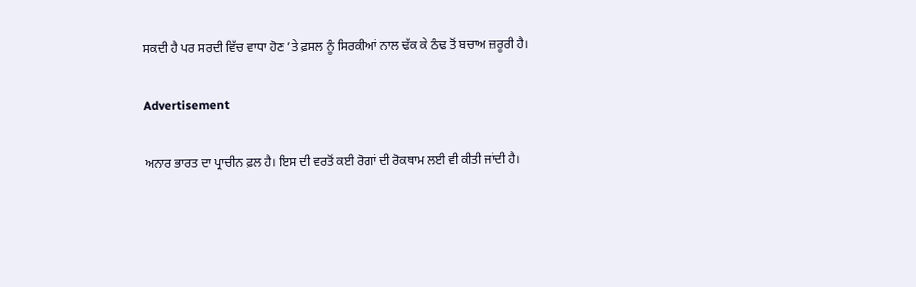ਸਕਦੀ ਹੈ ਪਰ ਸਰਦੀ ਵਿੱਚ ਵਾਧਾ ਹੋਣ ’ਤੇ ਫ਼ਸਲ ਨੂੰ ਸਿਰਕੀਆਂ ਨਾਲ ਢੱਕ ਕੇ ਠੰਢ ਤੋਂ ਬਚਾਅ ਜ਼ਰੂਰੀ ਹੈ।

Advertisement

ਅਨਾਰ ਭਾਰਤ ਦਾ ਪ੍ਰਾਚੀਨ ਫ਼ਲ ਹੈ। ਇਸ ਦੀ ਵਰਤੋਂ ਕਈ ਰੋਗਾਂ ਦੀ ਰੋਕਥਾਮ ਲਈ ਵੀ ਕੀਤੀ ਜਾਂਦੀ ਹੈ।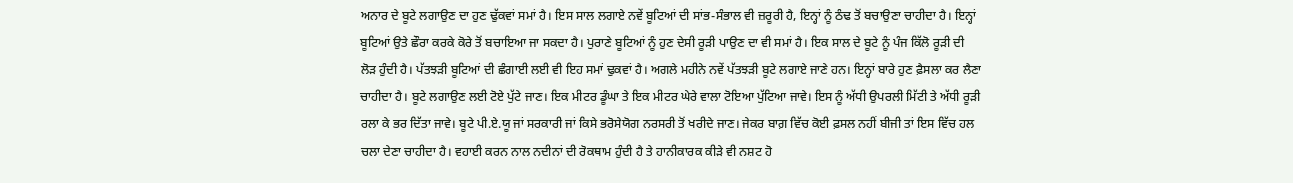ਅਨਾਰ ਦੇ ਬੂਟੇ ਲਗਾਉਣ ਦਾ ਹੁਣ ਢੁੱਕਵਾਂ ਸਮਾਂ ਹੈ। ਇਸ ਸਾਲ ਲਗਾਏ ਨਵੇਂ ਬੂਟਿਆਂ ਦੀ ਸਾਂਭ-ਸੰਭਾਲ ਵੀ ਜ਼ਰੂਰੀ ਹੈ, ਇਨ੍ਹਾਂ ਨੂੰ ਠੰਢ ਤੋਂ ਬਚਾਉਣਾ ਚਾਹੀਦਾ ਹੈ। ਇਨ੍ਹਾਂ ਬੂਟਿਆਂ ਉਤੇ ਛੌਰਾ ਕਰਕੇ ਕੋਰੇ ਤੋਂ ਬਚਾਇਆ ਜਾ ਸਕਦਾ ਹੈ। ਪੁਰਾਣੇ ਬੂਟਿਆਂ ਨੂੰ ਹੁਣ ਦੇਸੀ ਰੂੜੀ ਪਾਉਣ ਦਾ ਵੀ ਸਮਾਂ ਹੈ। ਇਕ ਸਾਲ ਦੇ ਬੂਟੇ ਨੂੰ ਪੰਜ ਕਿੱਲੋ ਰੂੜੀ ਦੀ ਲੋੜ ਹੁੰਦੀ ਹੈ। ਪੱਤਝੜੀ ਬੂਟਿਆਂ ਦੀ ਛੰਗਾਈ ਲਈ ਵੀ ਇਹ ਸਮਾਂ ਢੁਕਵਾਂ ਹੈ। ਅਗਲੇ ਮਹੀਨੇ ਨਵੇਂ ਪੱਤਝੜੀ ਬੂਟੇ ਲਗਾਏ ਜਾਣੇ ਹਨ। ਇਨ੍ਹਾਂ ਬਾਰੇ ਹੁਣ ਫ਼ੈਸਲਾ ਕਰ ਲੈਣਾ ਚਾਹੀਦਾ ਹੈ। ਬੂਟੇ ਲਗਾਉਣ ਲਈ ਟੋਏ ਪੁੱਟੇ ਜਾਣ। ਇਕ ਮੀਟਰ ਡੂੰਘਾ ਤੇ ਇਕ ਮੀਟਰ ਘੇਰੇ ਵਾਲਾ ਟੋਇਆ ਪੁੱਟਿਆ ਜਾਵੇ। ਇਸ ਨੂੰ ਅੱਧੀ ਉਪਰਲੀ ਮਿੱਟੀ ਤੇ ਅੱਧੀ ਰੂੜੀ ਰਲਾ ਕੇ ਭਰ ਦਿੱਤਾ ਜਾਵੇ। ਬੂਟੇ ਪੀ.ਏ.ਯੂ ਜਾਂ ਸਰਕਾਰੀ ਜਾਂ ਕਿਸੇ ਭਰੋਸੇਯੋਗ ਨਰਸਰੀ ਤੋਂ ਖਰੀਦੇ ਜਾਣ। ਜੇਕਰ ਬਾਗ਼ ਵਿੱਚ ਕੋਈ ਫ਼ਸਲ ਨਹੀਂ ਬੀਜੀ ਤਾਂ ਇਸ ਵਿੱਚ ਹਲ ਚਲਾ ਦੇਣਾ ਚਾਹੀਦਾ ਹੈ। ਵਹਾਈ ਕਰਨ ਨਾਲ ਨਦੀਨਾਂ ਦੀ ਰੋਕਥਾਮ ਹੁੰਦੀ ਹੈ ਤੇ ਹਾਨੀਕਾਰਕ ਕੀੜੇ ਵੀ ਨਸ਼ਟ ਹੋ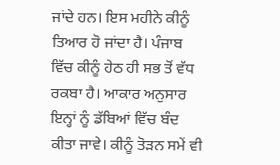ਜਾਂਦੇ ਹਨ। ਇਸ ਮਹੀਨੇ ਕੀਨੂੰ ਤਿਆਰ ਹੋ ਜਾਂਦਾ ਹੈ। ਪੰਜਾਬ ਵਿੱਚ ਕੀਨੂੰ ਹੇਠ ਹੀ ਸਭ ਤੋਂ ਵੱਧ ਰਕਬਾ ਹੈ। ਆਕਾਰ ਅਨੁਸਾਰ ਇਨ੍ਹਾਂ ਨੂੰ ਡੱਬਿਆਂ ਵਿੱਚ ਬੰਦ ਕੀਤਾ ਜਾਵੇ। ਕੀਨੂੰ ਤੋੜਨ ਸਮੇਂ ਵੀ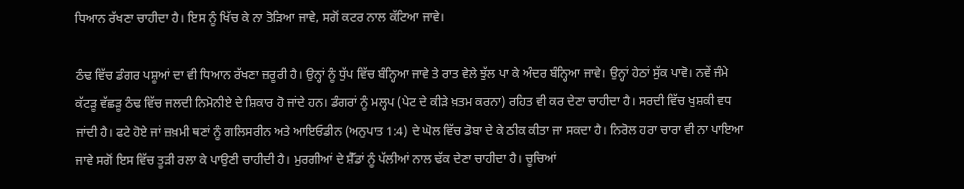ਧਿਆਨ ਰੱਖਣਾ ਚਾਹੀਦਾ ਹੈ। ਇਸ ਨੂੰ ਖਿੱਚ ਕੇ ਨਾ ਤੋੜਿਆ ਜਾਵੇ, ਸਗੋਂ ਕਟਰ ਨਾਲ ਕੱਟਿਆ ਜਾਵੇ।

ਠੰਢ ਵਿੱਚ ਡੰਗਰ ਪਸ਼ੂਆਂ ਦਾ ਵੀ ਧਿਆਨ ਰੱਖਣਾ ਜ਼ਰੂਰੀ ਹੈ। ਉਨ੍ਹਾਂ ਨੂੰ ਧੁੱਪ ਵਿੱਚ ਬੰਨ੍ਹਿਆ ਜਾਵੇ ਤੇ ਰਾਤ ਵੇਲੇ ਝੁੱਲ ਪਾ ਕੇ ਅੰਦਰ ਬੰਨ੍ਹਿਆ ਜਾਵੇ। ਉਨ੍ਹਾਂ ਹੇਠਾਂ ਸੁੱਕ ਪਾਵੋ। ਨਵੇਂ ਜੰਮੇ ਕੱਟੜੂ ਵੱਛੜੂ ਠੰਢ ਵਿੱਚ ਜਲਦੀ ਨਿਮੋਨੀਏ ਦੇ ਸ਼ਿਕਾਰ ਹੋ ਜਾਂਦੇ ਹਨ। ਡੰਗਰਾਂ ਨੂੰ ਮਲ੍ਹਪ (ਪੇਟ ਦੇ ਕੀੜੇ ਖ਼ਤਮ ਕਰਨਾ) ਰਹਿਤ ਵੀ ਕਰ ਦੇਣਾ ਚਾਹੀਦਾ ਹੈ। ਸਰਦੀ ਵਿੱਚ ਖੁਸ਼ਕੀ ਵਧ ਜਾਂਦੀ ਹੈ। ਫਟੇ ਹੋਏ ਜਾਂ ਜ਼ਖ਼ਮੀ ਥਣਾਂ ਨੂੰ ਗਲਿਸਰੀਨ ਅਤੇ ਆਇਓਡੀਨ (ਅਨੁਪਾਤ 1:4) ਦੇ ਘੋਲ ਵਿੱਚ ਡੋਬਾ ਦੇ ਕੇ ਠੀਕ ਕੀਤਾ ਜਾ ਸਕਦਾ ਹੈ। ਨਿਰੋਲ ਹਰਾ ਚਾਰਾ ਵੀ ਨਾ ਪਾਇਆ ਜਾਵੇ ਸਗੋਂ ਇਸ ਵਿੱਚ ਤੂੜੀ ਰਲਾ ਕੇ ਪਾਉਣੀ ਚਾਹੀਦੀ ਹੈ। ਮੁਰਗੀਆਂ ਦੇ ਸ਼ੈੱਡਾਂ ਨੂੰ ਪੱਲੀਆਂ ਨਾਲ ਢੱਕ ਦੇਣਾ ਚਾਹੀਦਾ ਹੈ। ਚੂਚਿਆਂ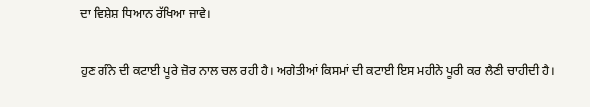ਦਾ ਵਿਸ਼ੇਸ਼ ਧਿਆਨ ਰੱਖਿਆ ਜਾਵੇ।

ਹੁਣ ਗੰਨੇ ਦੀ ਕਟਾਈ ਪੂਰੇ ਜ਼ੋਰ ਨਾਲ ਚਲ ਰਹੀ ਹੈ। ਅਗੇਤੀਆਂ ਕਿਸਮਾਂ ਦੀ ਕਟਾਈ ਇਸ ਮਹੀਨੇ ਪੂਰੀ ਕਰ ਲੈਣੀ ਚਾਹੀਦੀ ਹੈ।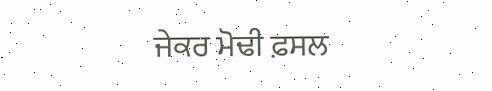ਜੇਕਰ ਮੋਢੀ ਫ਼ਸਲ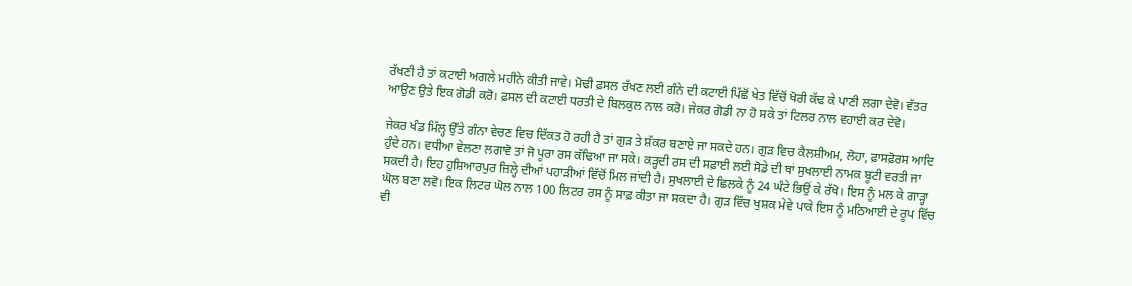ਰੱਖਣੀ ਹੈ ਤਾਂ ਕਟਾਈ ਅਗਲੇ ਮਹੀਨੇ ਕੀਤੀ ਜਾਵੇ। ਮੋਢੀ ਫ਼ਸਲ ਰੱਖਣ ਲਈ ਗੰਨੇ ਦੀ ਕਟਾਈ ਪਿੱਛੋਂ ਖੇਤ ਵਿੱਚੋਂ ਖੋਰੀ ਕੱਢ ਕੇ ਪਾਣੀ ਲਗਾ ਦੇਵੋ। ਵੱਤਰ ਆਉਣ ਉਤੇ ਇਕ ਗੋਡੀ ਕਰੋ। ਫ਼ਸਲ ਦੀ ਕਟਾਈ ਧਰਤੀ ਦੇ ਬਿਲਕੁਲ ਨਾਲ ਕਰੋ। ਜੇਕਰ ਗੋਡੀ ਨਾ ਹੋ ਸਕੇ ਤਾਂ ਟਿਲਰ ਨਾਲ ਵਹਾਈ ਕਰ ਦੇਵੋ।

ਜੇਕਰ ਖੰਡ ਮਿੱਲ੍ਹ ਉੱਤੇ ਗੰਨਾ ਵੇਚਣ ਵਿਚ ਦਿੱਕਤ ਹੋ ਰਹੀ ਹੈ ਤਾਂ ਗੁੜ ਤੇ ਸ਼ੱਕਰ ਬਣਾਏ ਜਾ ਸਕਦੇ ਹਨ। ਗੁੜ ਵਿਚ ਕੈਲਸ਼ੀਅਮ, ਲੋਹਾ, ਫ਼ਾਸਫ਼ੋਰਸ ਆਦਿ ਹੁੰਦੇ ਹਨ। ਵਧੀਆ ਵੇਲਣਾ ਲਗਾਵੋ ਤਾਂ ਜੋ ਪੂਰਾ ਰਸ ਕੱਢਿਆ ਜਾ ਸਕੇ। ਕੜ੍ਹਦੀ ਰਸ ਦੀ ਸਫ਼ਾਈ ਲਈ ਸੋਡੇ ਦੀ ਥਾਂ ਸੁਖਲਾਈ ਨਾਮਕ ਬੂਟੀ ਵਰਤੀ ਜਾ ਸਕਦੀ ਹੈ। ਇਹ ਹੁਸ਼ਿਆਰਪੁਰ ਜ਼ਿਲ੍ਹੇ ਦੀਆਂ ਪਹਾੜੀਆਂ ਵਿੱਚੋਂ ਮਿਲ ਜਾਂਦੀ ਹੈ। ਸੁਖਲਾਈ ਦੇ ਛਿਲਕੇ ਨੂੰ 24 ਘੰਟੇ ਭਿਉਂ ਕੇ ਰੱਖੋ। ਇਸ ਨੂੰ ਮਲ ਕੇ ਗਾੜ੍ਹਾ ਘੋਲ ਬਣਾ ਲਵੋ। ਇਕ ਲਿਟਰ ਘੋਲ ਨਾਲ 100 ਲਿਟਰ ਰਸ ਨੂੰ ਸਾਫ਼ ਕੀਤਾ ਜਾ ਸਕਦਾ ਹੈ। ਗੁੜ ਵਿੱਚ ਖੁਸ਼ਕ ਮੇਵੇ ਪਾਕੇ ਇਸ ਨੂੰ ਮਠਿਆਈ ਦੇ ਰੂਪ ਵਿੱਚ ਵੀ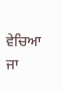ਵੇਚਿਆ ਜਾ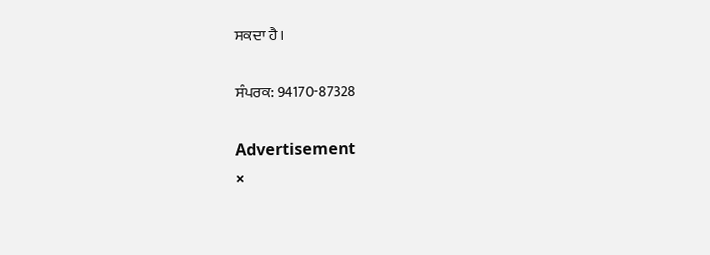ਸਕਦਾ ਹੈ।

ਸੰਪਰਕ: 94170-87328

Advertisement
×